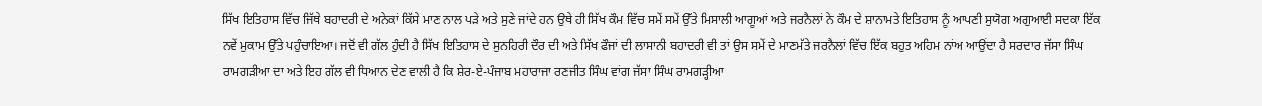ਸਿੱਖ ਇਤਿਹਾਸ ਵਿੱਚ ਜਿੱਥੇ ਬਹਾਦਰੀ ਦੇ ਅਨੇਕਾਂ ਕਿੱਸੇ ਮਾਣ ਨਾਲ ਪੜੇ ਅਤੇ ਸੁਣੇ ਜਾਂਦੇ ਹਨ ਉਥੇ ਹੀ ਸਿੱਖ ਕੌਮ ਵਿੱਚ ਸਮੇਂ ਸਮੇਂ ਉੱਤੇ ਮਿਸਾਲੀ ਆਗੂਆਂ ਅਤੇ ਜਰਨੈਲਾਂ ਨੇ ਕੌਮ ਦੇ ਸ਼ਾਨਾਮਤੇ ਇਤਿਹਾਸ ਨੂੰ ਆਪਣੀ ਸੁਯੋਗ ਅਗੁਆਈ ਸਦਕਾ ਇੱਕ ਨਵੇਂ ਮੁਕਾਮ ਉੱਤੇ ਪਹੁੰਚਾਇਆ। ਜਦੋਂ ਵੀ ਗੱਲ ਹੁੰਦੀ ਹੈ ਸਿੱਖ ਇਤਿਹਾਸ ਦੇ ਸੁਨਹਿਰੀ ਦੌਰ ਦੀ ਅਤੇ ਸਿੱਖ ਫੌਜਾਂ ਦੀ ਲਾਸਾਨੀ ਬਹਾਦਰੀ ਵੀ ਤਾਂ ਉਸ ਸਮੇਂ ਦੇ ਮਾਣਮੱਤੇ ਜਰਨੈਲਾਂ ਵਿੱਚ ਇੱਕ ਬਹੁਤ ਅਹਿਮ ਨਾਂਅ ਆਉਂਦਾ ਹੈ ਸਰਦਾਰ ਜੱਸਾ ਸਿੰਘ ਰਾਮਗੜੀਆ ਦਾ ਅਤੇ ਇਹ ਗੱਲ ਵੀ ਧਿਆਨ ਦੇਣ ਵਾਲੀ ਹੈ ਕਿ ਸ਼ੇਰ-ਏ-ਪੰਜਾਬ ਮਹਾਰਾਜਾ ਰਣਜੀਤ ਸਿੰਘ ਵਾਂਗ ਜੱਸਾ ਸਿੰਘ ਰਾਮਗੜ੍ਹੀਆ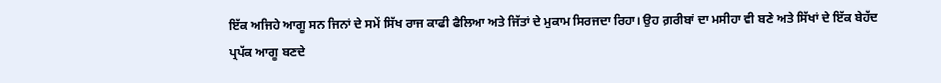ਇੱਕ ਅਜਿਹੇ ਆਗੂ ਸਨ ਜਿਨਾਂ ਦੇ ਸਮੇਂ ਸਿੱਖ ਰਾਜ ਕਾਫੀ ਫੈਲਿਆ ਅਤੇ ਜਿੱਤਾਂ ਦੇ ਮੁਕਾਮ ਸਿਰਜਦਾ ਰਿਹਾ। ਉਹ ਗ਼ਰੀਬਾਂ ਦਾ ਮਸੀਹਾ ਵੀ ਬਣੇ ਅਤੇ ਸਿੱਖਾਂ ਦੇ ਇੱਕ ਬੇਹੱਦ ਪ੍ਰਪੱਕ ਆਗੂ ਬਣਦੇ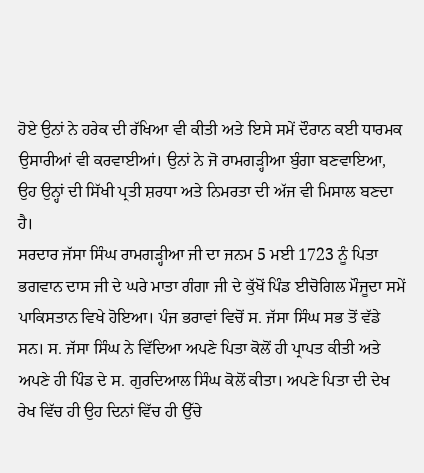ਹੋਏ ਉਨਾਂ ਨੇ ਹਰੇਕ ਦੀ ਰੱਖਿਆ ਵੀ ਕੀਤੀ ਅਤੇ ਇਸੇ ਸਮੇਂ ਦੌਰਾਨ ਕਈ ਧਾਰਮਕ ਉਸਾਰੀਆਂ ਵੀ ਕਰਵਾਈਆਂ। ਉਨਾਂ ਨੇ ਜੋ ਰਾਮਗੜ੍ਹੀਆ ਬੁੰਗਾ ਬਣਵਾਇਆ, ਉਹ ਉਨ੍ਹਾਂ ਦੀ ਸਿੱਖੀ ਪ੍ਰਤੀ ਸ਼ਰਧਾ ਅਤੇ ਨਿਮਰਤਾ ਦੀ ਅੱਜ ਵੀ ਮਿਸਾਲ ਬਣਦਾ ਹੈ।
ਸਰਦਾਰ ਜੱਸਾ ਸਿੰਘ ਰਾਮਗੜ੍ਹੀਆ ਜੀ ਦਾ ਜਨਮ 5 ਮਈ 1723 ਨੂੰ ਪਿਤਾ ਭਗਵਾਨ ਦਾਸ ਜੀ ਦੇ ਘਰੇ ਮਾਤਾ ਗੰਗਾ ਜੀ ਦੇ ਕੁੱਖੋਂ ਪਿੰਡ ਈਚੋਗਿਲ ਮੌਜੂਦਾ ਸਮੇਂ ਪਾਕਿਸਤਾਨ ਵਿਖੇ ਹੋਇਆ। ਪੰਜ ਭਰਾਵਾਂ ਵਿਚੋਂ ਸ. ਜੱਸਾ ਸਿੰਘ ਸਭ ਤੋਂ ਵੱਡੇ ਸਨ। ਸ. ਜੱਸਾ ਸਿੰਘ ਨੇ ਵਿੱਦਿਆ ਅਪਣੇ ਪਿਤਾ ਕੋਲੋਂ ਹੀ ਪ੍ਰਾਪਤ ਕੀਤੀ ਅਤੇ ਅਪਣੇ ਹੀ ਪਿੰਡ ਦੇ ਸ. ਗੁਰਦਿਆਲ ਸਿੰਘ ਕੋਲੋਂ ਕੀਤਾ। ਅਪਣੇ ਪਿਤਾ ਦੀ ਦੇਖ ਰੇਖ ਵਿੱਚ ਹੀ ਉਹ ਦਿਨਾਂ ਵਿੱਚ ਹੀ ਉੱਚੇ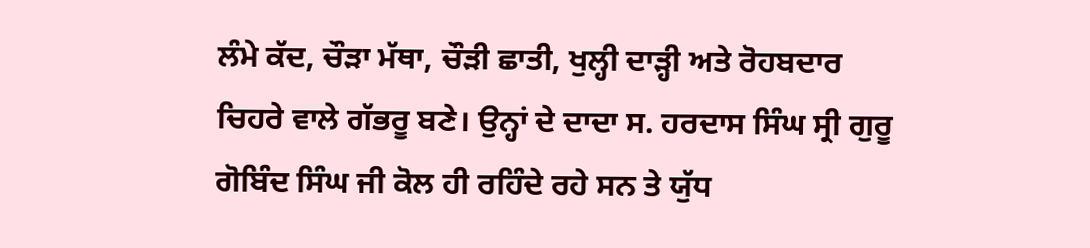ਲੰਮੇ ਕੱਦ, ਚੌੜਾ ਮੱਥਾ, ਚੌੜੀ ਛਾਤੀ, ਖੁਲ੍ਹੀ ਦਾੜ੍ਹੀ ਅਤੇ ਰੋਹਬਦਾਰ ਚਿਹਰੇ ਵਾਲੇ ਗੱਭਰੂ ਬਣੇ। ਉਨ੍ਹਾਂ ਦੇ ਦਾਦਾ ਸ. ਹਰਦਾਸ ਸਿੰਘ ਸ੍ਰੀ ਗੁਰੂ ਗੋਬਿੰਦ ਸਿੰਘ ਜੀ ਕੋਲ ਹੀ ਰਹਿੰਦੇ ਰਹੇ ਸਨ ਤੇ ਯੁੱਧ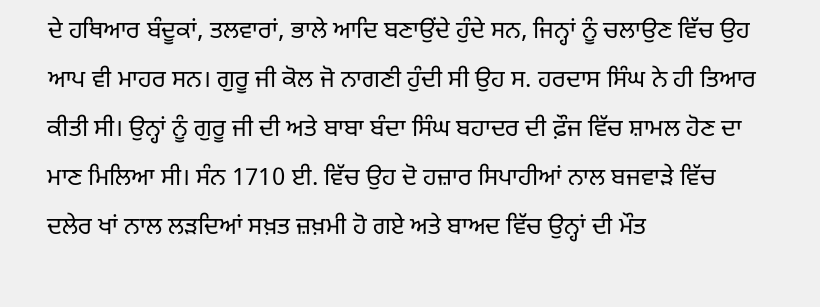ਦੇ ਹਥਿਆਰ ਬੰਦੂਕਾਂ, ਤਲਵਾਰਾਂ, ਭਾਲੇ ਆਦਿ ਬਣਾਉਂਦੇ ਹੁੰਦੇ ਸਨ, ਜਿਨ੍ਹਾਂ ਨੂੰ ਚਲਾਉਣ ਵਿੱਚ ਉਹ ਆਪ ਵੀ ਮਾਹਰ ਸਨ। ਗੁਰੂ ਜੀ ਕੋਲ ਜੋ ਨਾਗਣੀ ਹੁੰਦੀ ਸੀ ਉਹ ਸ. ਹਰਦਾਸ ਸਿੰਘ ਨੇ ਹੀ ਤਿਆਰ ਕੀਤੀ ਸੀ। ਉਨ੍ਹਾਂ ਨੂੰ ਗੁਰੂ ਜੀ ਦੀ ਅਤੇ ਬਾਬਾ ਬੰਦਾ ਸਿੰਘ ਬਹਾਦਰ ਦੀ ਫ਼ੌਜ ਵਿੱਚ ਸ਼ਾਮਲ ਹੋਣ ਦਾ ਮਾਣ ਮਿਲਿਆ ਸੀ। ਸੰਨ 1710 ਈ. ਵਿੱਚ ਉਹ ਦੋ ਹਜ਼ਾਰ ਸਿਪਾਹੀਆਂ ਨਾਲ ਬਜਵਾੜੇ ਵਿੱਚ ਦਲੇਰ ਖਾਂ ਨਾਲ ਲੜਦਿਆਂ ਸਖ਼ਤ ਜ਼ਖ਼ਮੀ ਹੋ ਗਏ ਅਤੇ ਬਾਅਦ ਵਿੱਚ ਉਨ੍ਹਾਂ ਦੀ ਮੌਤ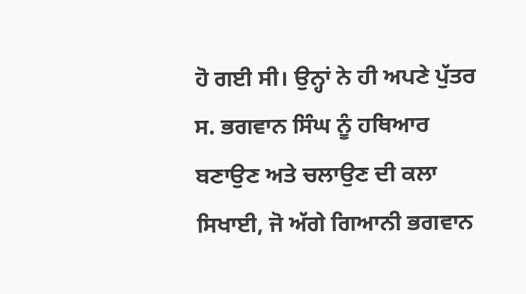ਹੋ ਗਈ ਸੀ। ਉਨ੍ਹਾਂ ਨੇ ਹੀ ਅਪਣੇ ਪੁੱਤਰ ਸ. ਭਗਵਾਨ ਸਿੰਘ ਨੂੰ ਹਥਿਆਰ ਬਣਾਉਣ ਅਤੇ ਚਲਾਉਣ ਦੀ ਕਲਾ ਸਿਖਾਈ, ਜੋ ਅੱਗੇ ਗਿਆਨੀ ਭਗਵਾਨ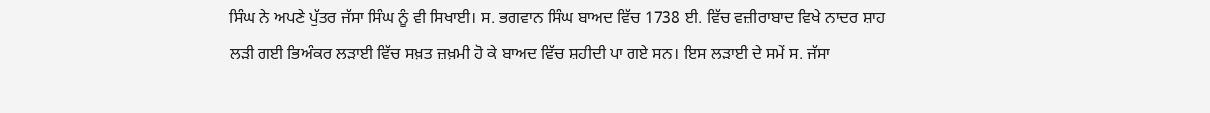ਸਿੰਘ ਨੇ ਅਪਣੇ ਪੁੱਤਰ ਜੱਸਾ ਸਿੰਘ ਨੂੰ ਵੀ ਸਿਖਾਈ। ਸ. ਭਗਵਾਨ ਸਿੰਘ ਬਾਅਦ ਵਿੱਚ 1738 ਈ. ਵਿੱਚ ਵਜ਼ੀਰਾਬਾਦ ਵਿਖੇ ਨਾਦਰ ਸ਼ਾਹ ਲੜੀ ਗਈ ਭਿਅੰਕਰ ਲੜਾਈ ਵਿੱਚ ਸਖ਼ਤ ਜ਼ਖ਼ਮੀ ਹੋ ਕੇ ਬਾਅਦ ਵਿੱਚ ਸ਼ਹੀਦੀ ਪਾ ਗਏ ਸਨ। ਇਸ ਲੜਾਈ ਦੇ ਸਮੇਂ ਸ. ਜੱਸਾ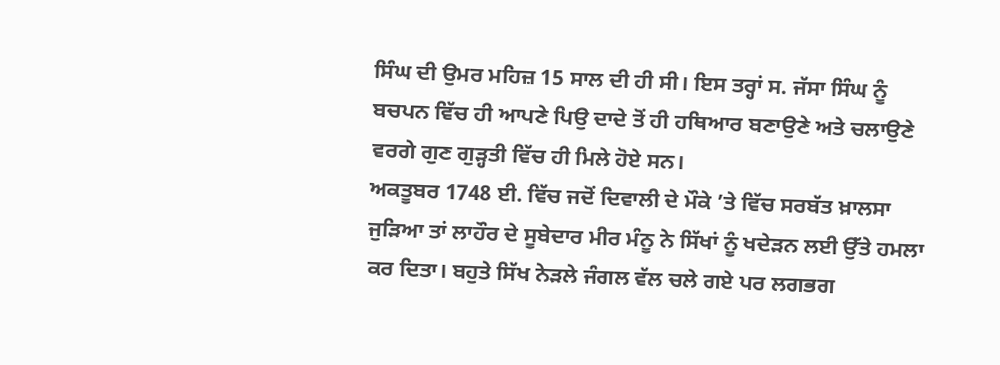ਸਿੰਘ ਦੀ ਉਮਰ ਮਹਿਜ਼ 15 ਸਾਲ ਦੀ ਹੀ ਸੀ। ਇਸ ਤਰ੍ਹਾਂ ਸ. ਜੱਸਾ ਸਿੰਘ ਨੂੰ ਬਚਪਨ ਵਿੱਚ ਹੀ ਆਪਣੇ ਪਿਉ ਦਾਦੇ ਤੋਂ ਹੀ ਹਥਿਆਰ ਬਣਾਉਣੇ ਅਤੇ ਚਲਾਉਣੇ ਵਰਗੇ ਗੁਣ ਗੁੜ੍ਹਤੀ ਵਿੱਚ ਹੀ ਮਿਲੇ ਹੋਏ ਸਨ।
ਅਕਤੂਬਰ 1748 ਈ. ਵਿੱਚ ਜਦੋਂ ਦਿਵਾਲੀ ਦੇ ਮੌਕੇ ’ਤੇ ਵਿੱਚ ਸਰਬੱਤ ਖ਼ਾਲਸਾ ਜੁੜਿਆ ਤਾਂ ਲਾਹੌਰ ਦੇ ਸੂਬੇਦਾਰ ਮੀਰ ਮੰਨੂ ਨੇ ਸਿੱਖਾਂ ਨੂੰ ਖਦੇੜਨ ਲਈ ਉੱਤੇ ਹਮਲਾ ਕਰ ਦਿਤਾ। ਬਹੁਤੇ ਸਿੱਖ ਨੇੜਲੇ ਜੰਗਲ ਵੱਲ ਚਲੇ ਗਏ ਪਰ ਲਗਭਗ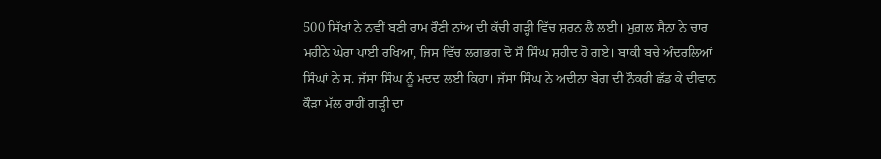500 ਸਿੱਖਾਂ ਨੇ ਨਵੀਂ ਬਣੀ ਰਾਮ ਰੌਣੀ ਨਾਂਅ ਦੀ ਕੱਚੀ ਗੜ੍ਹੀ ਵਿੱਚ ਸ਼ਰਨ ਲੈ ਲਈ। ਮੁਗ਼ਲ ਸੈਨਾ ਨੇ ਚਾਰ ਮਹੀਨੇ ਘੇਰਾ ਪਾਈ ਰਖਿਆ, ਜਿਸ ਵਿੱਚ ਲਗਭਗ ਦੋ ਸੌ ਸਿੰਘ ਸ਼ਹੀਦ ਹੋ ਗਏ। ਬਾਕੀ ਬਚੇ ਅੰਦਰਲਿਆਂ ਸਿੰਘਾਂ ਨੇ ਸ. ਜੱਸਾ ਸਿੰਘ ਨੂੰ ਮਦਦ ਲਈ ਕਿਹਾ। ਜੱਸਾ ਸਿੰਘ ਨੇ ਅਦੀਨਾ ਬੇਗ ਦੀ ਨੌਕਰੀ ਛੱਡ ਕੇ ਦੀਵਾਨ ਕੌੜਾ ਮੱਲ ਰਾਹੀਂ ਗੜ੍ਹੀ ਦਾ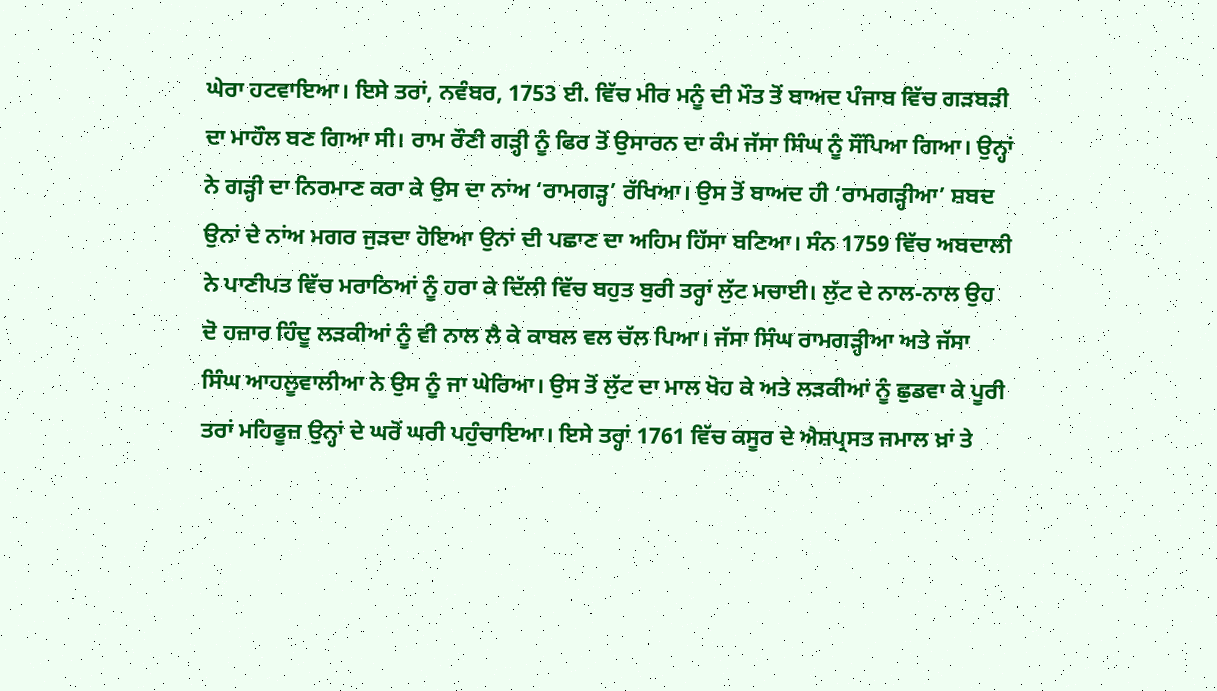ਘੇਰਾ ਹਟਵਾਇਆ। ਇਸੇ ਤਰਾਂ, ਨਵੰਬਰ, 1753 ਈ. ਵਿੱਚ ਮੀਰ ਮਨੂੰ ਦੀ ਮੌਤ ਤੋਂ ਬਾਅਦ ਪੰਜਾਬ ਵਿੱਚ ਗੜਬੜੀ ਦਾ ਮਾਹੌਲ ਬਣ ਗਿਆ ਸੀ। ਰਾਮ ਰੌਣੀ ਗੜ੍ਹੀ ਨੂੰ ਫਿਰ ਤੋਂ ਉਸਾਰਨ ਦਾ ਕੰਮ ਜੱਸਾ ਸਿੰਘ ਨੂੰ ਸੌਂਪਿਆ ਗਿਆ। ਉਨ੍ਹਾਂ ਨੇ ਗੜ੍ਹੀ ਦਾ ਨਿਰਮਾਣ ਕਰਾ ਕੇ ਉਸ ਦਾ ਨਾਂਅ ‘ਰਾਮਗੜ੍ਹ’ ਰੱਖਿਆ। ਉਸ ਤੋਂ ਬਾਅਦ ਹੀ ‘ਰਾਮਗੜ੍ਹੀਆ’ ਸ਼ਬਦ ਉਨਾਂ ਦੇ ਨਾਂਅ ਮਗਰ ਜੁੜਦਾ ਹੋਇਆ ਉਨਾਂ ਦੀ ਪਛਾਣ ਦਾ ਅਹਿਮ ਹਿੱਸਾ ਬਣਿਆ। ਸੰਨ 1759 ਵਿੱਚ ਅਬਦਾਲੀ ਨੇ ਪਾਣੀਪਤ ਵਿੱਚ ਮਰਾਠਿਆਂ ਨੂੰ ਹਰਾ ਕੇ ਦਿੱਲੀ ਵਿੱਚ ਬਹੁਤ ਬੁਰੀ ਤਰ੍ਹਾਂ ਲੁੱਟ ਮਚਾਈ। ਲੁੱਟ ਦੇ ਨਾਲ-ਨਾਲ ਉਹ ਦੋ ਹਜ਼ਾਰ ਹਿੰਦੂ ਲੜਕੀਆਂ ਨੂੰ ਵੀ ਨਾਲ ਲੈ ਕੇ ਕਾਬਲ ਵਲ ਚੱਲ ਪਿਆ। ਜੱਸਾ ਸਿੰਘ ਰਾਮਗੜ੍ਹੀਆ ਅਤੇ ਜੱਸਾ ਸਿੰਘ ਆਹਲੂਵਾਲੀਆ ਨੇ ਉਸ ਨੂੰ ਜਾ ਘੇਰਿਆ। ਉਸ ਤੋਂ ਲੁੱਟ ਦਾ ਮਾਲ ਖੋਹ ਕੇ ਅਤੇ ਲੜਕੀਆਂ ਨੂੰ ਛੁਡਵਾ ਕੇ ਪੂਰੀ ਤਰਾਂ ਮਹਿਫੂਜ਼ ਉਨ੍ਹਾਂ ਦੇ ਘਰੋਂ ਘਰੀ ਪਹੁੰਚਾਇਆ। ਇਸੇ ਤਰ੍ਹਾਂ 1761 ਵਿੱਚ ਕਸੂਰ ਦੇ ਐਸ਼ਪ੍ਰਸਤ ਜਮਾਲ ਖ਼ਾਂ ਤੇ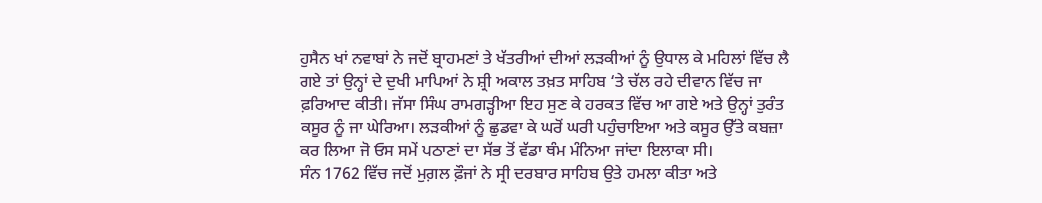ਹੁਸੈਨ ਖਾਂ ਨਵਾਬਾਂ ਨੇ ਜਦੋਂ ਬ੍ਰਾਹਮਣਾਂ ਤੇ ਖੱਤਰੀਆਂ ਦੀਆਂ ਲੜਕੀਆਂ ਨੂੰ ਉਧਾਲ ਕੇ ਮਹਿਲਾਂ ਵਿੱਚ ਲੈ ਗਏ ਤਾਂ ਉਨ੍ਹਾਂ ਦੇ ਦੁਖੀ ਮਾਪਿਆਂ ਨੇ ਸ਼੍ਰੀ ਅਕਾਲ ਤਖ਼ਤ ਸਾਹਿਬ ‘ਤੇ ਚੱਲ ਰਹੇ ਦੀਵਾਨ ਵਿੱਚ ਜਾ ਫ਼ਰਿਆਦ ਕੀਤੀ। ਜੱਸਾ ਸਿੰਘ ਰਾਮਗੜ੍ਹੀਆ ਇਹ ਸੁਣ ਕੇ ਹਰਕਤ ਵਿੱਚ ਆ ਗਏ ਅਤੇ ਉਨ੍ਹਾਂ ਤੁਰੰਤ ਕਸੂਰ ਨੂੰ ਜਾ ਘੇਰਿਆ। ਲੜਕੀਆਂ ਨੂੰ ਛੁਡਵਾ ਕੇ ਘਰੋਂ ਘਰੀ ਪਹੁੰਚਾਇਆ ਅਤੇ ਕਸੂਰ ਉੱਤੇ ਕਬਜ਼ਾ ਕਰ ਲਿਆ ਜੋ ਓਸ ਸਮੇਂ ਪਠਾਣਾਂ ਦਾ ਸੱਭ ਤੋਂ ਵੱਡਾ ਥੰਮ ਮੰਨਿਆ ਜਾਂਦਾ ਇਲਾਕਾ ਸੀ।
ਸੰਨ 1762 ਵਿੱਚ ਜਦੋਂ ਮੁਗ਼ਲ ਫ਼ੌਜਾਂ ਨੇ ਸ੍ਰੀ ਦਰਬਾਰ ਸਾਹਿਬ ਉਤੇ ਹਮਲਾ ਕੀਤਾ ਅਤੇ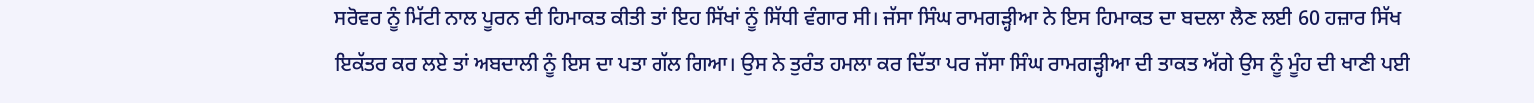ਸਰੋਵਰ ਨੂੰ ਮਿੱਟੀ ਨਾਲ ਪੂਰਨ ਦੀ ਹਿਮਾਕਤ ਕੀਤੀ ਤਾਂ ਇਹ ਸਿੱਖਾਂ ਨੂੰ ਸਿੱਧੀ ਵੰਗਾਰ ਸੀ। ਜੱਸਾ ਸਿੰਘ ਰਾਮਗੜ੍ਹੀਆ ਨੇ ਇਸ ਹਿਮਾਕਤ ਦਾ ਬਦਲਾ ਲੈਣ ਲਈ 60 ਹਜ਼ਾਰ ਸਿੱਖ ਇਕੱਤਰ ਕਰ ਲਏ ਤਾਂ ਅਬਦਾਲੀ ਨੂੰ ਇਸ ਦਾ ਪਤਾ ਗੱਲ ਗਿਆ। ਉਸ ਨੇ ਤੁਰੰਤ ਹਮਲਾ ਕਰ ਦਿੱਤਾ ਪਰ ਜੱਸਾ ਸਿੰਘ ਰਾਮਗੜ੍ਹੀਆ ਦੀ ਤਾਕਤ ਅੱਗੇ ਉਸ ਨੂੰ ਮੂੰਹ ਦੀ ਖਾਣੀ ਪਈ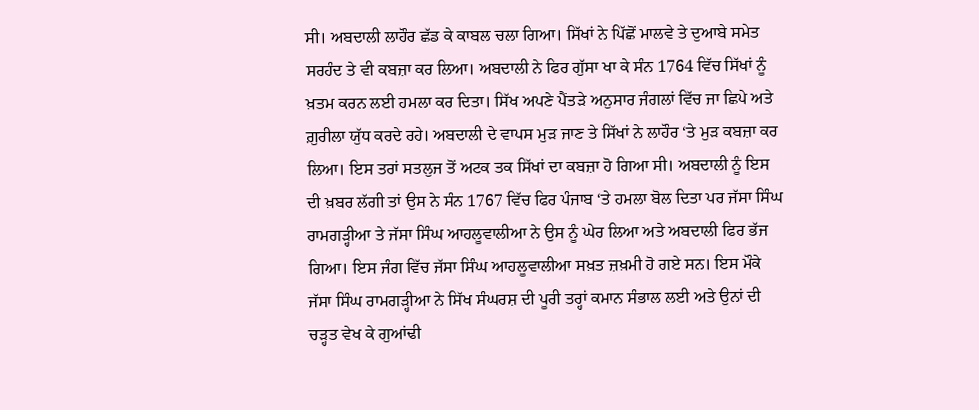ਸੀ। ਅਬਦਾਲੀ ਲਾਹੌਰ ਛੱਡ ਕੇ ਕਾਬਲ ਚਲਾ ਗਿਆ। ਸਿੱਖਾਂ ਨੇ ਪਿੱਛੋਂ ਮਾਲਵੇ ਤੇ ਦੁਆਬੇ ਸਮੇਤ ਸਰਹੰਦ ਤੇ ਵੀ ਕਬਜ਼ਾ ਕਰ ਲਿਆ। ਅਬਦਾਲੀ ਨੇ ਫਿਰ ਗੁੱਸਾ ਖਾ ਕੇ ਸੰਨ 1764 ਵਿੱਚ ਸਿੱਖਾਂ ਨੂੰ ਖ਼ਤਮ ਕਰਨ ਲਈ ਹਮਲਾ ਕਰ ਦਿਤਾ। ਸਿੱਖ ਅਪਣੇ ਪੈਂਤੜੇ ਅਨੁਸਾਰ ਜੰਗਲਾਂ ਵਿੱਚ ਜਾ ਛਿਪੇ ਅਤੇ ਗ਼ੁਰੀਲਾ ਯੁੱਧ ਕਰਦੇ ਰਹੇ। ਅਬਦਾਲੀ ਦੇ ਵਾਪਸ ਮੁੜ ਜਾਣ ਤੇ ਸਿੱਖਾਂ ਨੇ ਲਾਹੌਰ ‘ਤੇ ਮੁੜ ਕਬਜ਼ਾ ਕਰ ਲਿਆ। ਇਸ ਤਰਾਂ ਸਤਲੁਜ ਤੋਂ ਅਟਕ ਤਕ ਸਿੱਖਾਂ ਦਾ ਕਬਜ਼ਾ ਹੋ ਗਿਆ ਸੀ। ਅਬਦਾਲੀ ਨੂੰ ਇਸ ਦੀ ਖ਼ਬਰ ਲੱਗੀ ਤਾਂ ਉਸ ਨੇ ਸੰਨ 1767 ਵਿੱਚ ਫਿਰ ਪੰਜਾਬ ‘ਤੇ ਹਮਲਾ ਬੋਲ ਦਿਤਾ ਪਰ ਜੱਸਾ ਸਿੰਘ ਰਾਮਗੜ੍ਹੀਆ ਤੇ ਜੱਸਾ ਸਿੰਘ ਆਹਲੂਵਾਲੀਆ ਨੇ ਉਸ ਨੂੰ ਘੇਰ ਲਿਆ ਅਤੇ ਅਬਦਾਲੀ ਫਿਰ ਭੱਜ ਗਿਆ। ਇਸ ਜੰਗ ਵਿੱਚ ਜੱਸਾ ਸਿੰਘ ਆਹਲੂਵਾਲੀਆ ਸਖ਼ਤ ਜ਼ਖ਼ਮੀ ਹੋ ਗਏ ਸਨ। ਇਸ ਮੌਕੇ ਜੱਸਾ ਸਿੰਘ ਰਾਮਗੜ੍ਹੀਆ ਨੇ ਸਿੱਖ ਸੰਘਰਸ਼ ਦੀ ਪੂਰੀ ਤਰ੍ਹਾਂ ਕਮਾਨ ਸੰਭਾਲ ਲਈ ਅਤੇ ਉਨਾਂ ਦੀ ਚੜ੍ਹਤ ਵੇਖ ਕੇ ਗੁਆਂਢੀ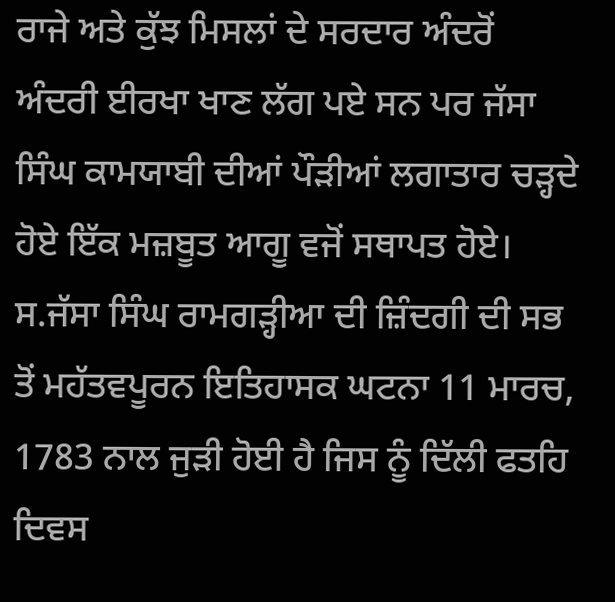ਰਾਜੇ ਅਤੇ ਕੁੱਝ ਮਿਸਲਾਂ ਦੇ ਸਰਦਾਰ ਅੰਦਰੋਂ ਅੰਦਰੀ ਈਰਖਾ ਖਾਣ ਲੱਗ ਪਏ ਸਨ ਪਰ ਜੱਸਾ ਸਿੰਘ ਕਾਮਯਾਬੀ ਦੀਆਂ ਪੌੜੀਆਂ ਲਗਾਤਾਰ ਚੜ੍ਹਦੇ ਹੋਏ ਇੱਕ ਮਜ਼ਬੂਤ ਆਗੂ ਵਜੋਂ ਸਥਾਪਤ ਹੋਏ।
ਸ.ਜੱਸਾ ਸਿੰਘ ਰਾਮਗੜ੍ਹੀਆ ਦੀ ਜ਼ਿੰਦਗੀ ਦੀ ਸਭ ਤੋਂ ਮਹੱਤਵਪੂਰਨ ਇਤਿਹਾਸਕ ਘਟਨਾ 11 ਮਾਰਚ, 1783 ਨਾਲ ਜੁੜੀ ਹੋਈ ਹੈ ਜਿਸ ਨੂੰ ਦਿੱਲੀ ਫਤਹਿ ਦਿਵਸ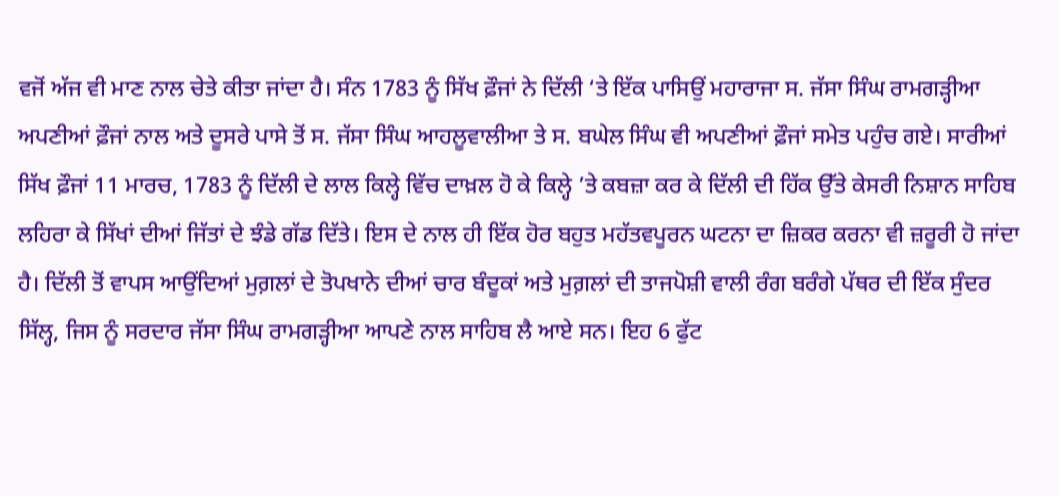ਵਜੋਂ ਅੱਜ ਵੀ ਮਾਣ ਨਾਲ ਚੇਤੇ ਕੀਤਾ ਜਾਂਦਾ ਹੈ। ਸੰਨ 1783 ਨੂੰ ਸਿੱਖ ਫ਼ੌਜਾਂ ਨੇ ਦਿੱਲੀ ‘ਤੇ ਇੱਕ ਪਾਸਿਉਂ ਮਹਾਰਾਜਾ ਸ. ਜੱਸਾ ਸਿੰਘ ਰਾਮਗੜ੍ਹੀਆ ਅਪਣੀਆਂ ਫ਼ੌਜਾਂ ਨਾਲ ਅਤੇ ਦੂਸਰੇ ਪਾਸੇ ਤੋਂ ਸ. ਜੱਸਾ ਸਿੰਘ ਆਹਲੂਵਾਲੀਆ ਤੇ ਸ. ਬਘੇਲ ਸਿੰਘ ਵੀ ਅਪਣੀਆਂ ਫ਼ੌਜਾਂ ਸਮੇਤ ਪਹੁੰਚ ਗਏ। ਸਾਰੀਆਂ ਸਿੱਖ ਫ਼ੌਜਾਂ 11 ਮਾਰਚ, 1783 ਨੂੰ ਦਿੱਲੀ ਦੇ ਲਾਲ ਕਿਲ੍ਹੇ ਵਿੱਚ ਦਾਖ਼ਲ ਹੋ ਕੇ ਕਿਲ੍ਹੇ ’ਤੇ ਕਬਜ਼ਾ ਕਰ ਕੇ ਦਿੱਲੀ ਦੀ ਹਿੱਕ ਉੱਤੇ ਕੇਸਰੀ ਨਿਸ਼ਾਨ ਸਾਹਿਬ ਲਹਿਰਾ ਕੇ ਸਿੱਖਾਂ ਦੀਆਂ ਜਿੱਤਾਂ ਦੇ ਝੰਡੇ ਗੱਡ ਦਿੱਤੇ। ਇਸ ਦੇ ਨਾਲ ਹੀ ਇੱਕ ਹੋਰ ਬਹੁਤ ਮਹੱਤਵਪੂਰਨ ਘਟਨਾ ਦਾ ਜ਼ਿਕਰ ਕਰਨਾ ਵੀ ਜ਼ਰੂਰੀ ਹੋ ਜਾਂਦਾ ਹੈ। ਦਿੱਲੀ ਤੋਂ ਵਾਪਸ ਆਉਂਦਿਆਂ ਮੁਗ਼ਲਾਂ ਦੇ ਤੋਪਖਾਨੇ ਦੀਆਂ ਚਾਰ ਬੰਦੂਕਾਂ ਅਤੇ ਮੁਗ਼ਲਾਂ ਦੀ ਤਾਜਪੋਸ਼ੀ ਵਾਲੀ ਰੰਗ ਬਰੰਗੇ ਪੱਥਰ ਦੀ ਇੱਕ ਸੁੰਦਰ ਸਿੱਲ੍ਹ, ਜਿਸ ਨੂੰ ਸਰਦਾਰ ਜੱਸਾ ਸਿੰਘ ਰਾਮਗੜ੍ਹੀਆ ਆਪਣੇ ਨਾਲ ਸਾਹਿਬ ਲੈ ਆਏ ਸਨ। ਇਹ 6 ਫੁੱਟ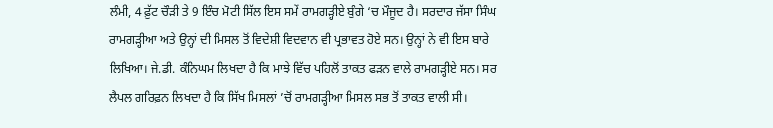ਲੰਮੀ, 4 ਫ਼ੁੱਟ ਚੌੜੀ ਤੇ 9 ਇੰਚ ਮੋਟੀ ਸਿੱਲ ਇਸ ਸਮੇਂ ਰਾਮਗੜ੍ਹੀਏ ਬੁੰਗੇ ‘ਚ ਮੌਜੂਦ ਹੈ। ਸਰਦਾਰ ਜੱਸਾ ਸਿੰਘ ਰਾਮਗੜ੍ਹੀਆ ਅਤੇ ਉਨ੍ਹਾਂ ਦੀ ਮਿਸਲ ਤੋਂ ਵਿਦੇਸ਼ੀ ਵਿਦਵਾਨ ਵੀ ਪ੍ਰਭਾਵਤ ਹੋਏ ਸਨ। ਉਨ੍ਹਾਂ ਨੇ ਵੀ ਇਸ ਬਾਰੇ ਲਿਖਿਆ। ਜੇ.ਡੀ. ਕੰਨਿਘਮ ਲਿਖਦਾ ਹੈ ਕਿ ਮਾਝੇ ਵਿੱਚ ਪਹਿਲੋਂ ਤਾਕਤ ਫੜਨ ਵਾਲੇ ਰਾਮਗੜ੍ਹੀਏ ਸਨ। ਸਰ ਲੈਪਲ ਗਰਿਫ਼ਨ ਲਿਖਦਾ ਹੈ ਕਿ ਸਿੱਖ ਮਿਸਲਾਂ ’ਚੋਂ ਰਾਮਗੜ੍ਹੀਆ ਮਿਸਲ ਸਭ ਤੋਂ ਤਾਕਤ ਵਾਲੀ ਸੀ।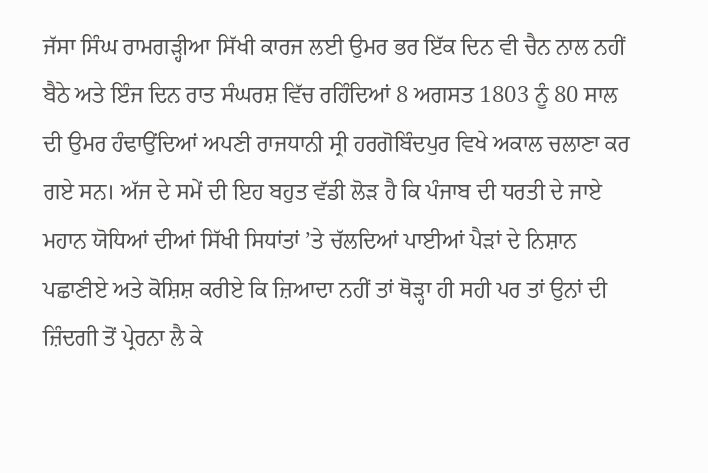ਜੱਸਾ ਸਿੰਘ ਰਾਮਗੜ੍ਹੀਆ ਸਿੱਖੀ ਕਾਰਜ ਲਈ ਉਮਰ ਭਰ ਇੱਕ ਦਿਨ ਵੀ ਚੈਨ ਨਾਲ ਨਹੀਂ ਬੈਠੇ ਅਤੇ ਇੰਜ ਦਿਨ ਰਾਤ ਸੰਘਰਸ਼ ਵਿੱਚ ਰਹਿੰਦਿਆਂ 8 ਅਗਸਤ 1803 ਨੂੰ 80 ਸਾਲ ਦੀ ਉਮਰ ਹੰਢਾਉਂਦਿਆਂ ਅਪਣੀ ਰਾਜਧਾਨੀ ਸ੍ਰੀ ਹਰਗੋਬਿੰਦਪੁਰ ਵਿਖੇ ਅਕਾਲ ਚਲਾਣਾ ਕਰ ਗਏ ਸਨ। ਅੱਜ ਦੇ ਸਮੇਂ ਦੀ ਇਹ ਬਹੁਤ ਵੱਡੀ ਲੋੜ ਹੈ ਕਿ ਪੰਜਾਬ ਦੀ ਧਰਤੀ ਦੇ ਜਾਏ ਮਹਾਨ ਯੋਧਿਆਂ ਦੀਆਂ ਸਿੱਖੀ ਸਿਧਾਂਤਾਂ ’ਤੇ ਚੱਲਦਿਆਂ ਪਾਈਆਂ ਪੈੜਾਂ ਦੇ ਨਿਸ਼ਾਨ ਪਛਾਣੀਏ ਅਤੇ ਕੋਸ਼ਿਸ਼ ਕਰੀਏ ਕਿ ਜ਼ਿਆਦਾ ਨਹੀਂ ਤਾਂ ਥੋੜ੍ਹਾ ਹੀ ਸਹੀ ਪਰ ਤਾਂ ਉਨਾਂ ਦੀ ਜ਼ਿੰਦਗੀ ਤੋਂ ਪ੍ਰੇਰਨਾ ਲੈ ਕੇ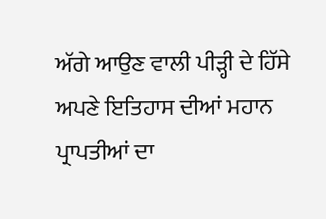ਅੱਗੇ ਆਉਣ ਵਾਲੀ ਪੀੜ੍ਹੀ ਦੇ ਹਿੱਸੇ ਅਪਣੇ ਇਤਿਹਾਸ ਦੀਆਂ ਮਹਾਨ ਪ੍ਰਾਪਤੀਆਂ ਦਾ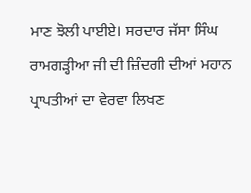ਮਾਣ ਝੋਲੀ ਪਾਈਏ। ਸਰਦਾਰ ਜੱਸਾ ਸਿੰਘ ਰਾਮਗੜ੍ਹੀਆ ਜੀ ਦੀ ਜ਼ਿੰਦਗੀ ਦੀਆਂ ਮਹਾਨ ਪ੍ਰਾਪਤੀਆਂ ਦਾ ਵੇਰਵਾ ਲਿਖਣ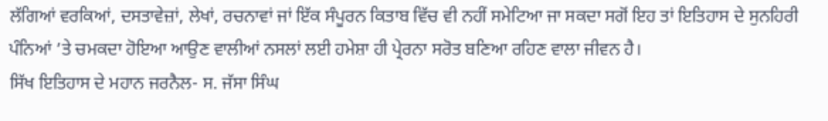ਲੱਗਿਆਂ ਵਰਕਿਆਂ, ਦਸਤਾਵੇਜ਼ਾਂ, ਲੇਖਾਂ, ਰਚਨਾਵਾਂ ਜਾਂ ਇੱਕ ਸੰਪੂਰਨ ਕਿਤਾਬ ਵਿੱਚ ਵੀ ਨਹੀਂ ਸਮੇਟਿਆ ਜਾ ਸਕਦਾ ਸਗੋਂ ਇਹ ਤਾਂ ਇਤਿਹਾਸ ਦੇ ਸੁਨਹਿਰੀ ਪੰਨਿਆਂ ’ਤੇ ਚਮਕਦਾ ਹੋਇਆ ਆਉਣ ਵਾਲੀਆਂ ਨਸਲਾਂ ਲਈ ਹਮੇਸ਼ਾ ਹੀ ਪ੍ਰੇਰਨਾ ਸਰੋਤ ਬਣਿਆ ਰਹਿਣ ਵਾਲਾ ਜੀਵਨ ਹੈ।
ਸਿੱਖ ਇਤਿਹਾਸ ਦੇ ਮਹਾਨ ਜਰਨੈਲ- ਸ. ਜੱਸਾ ਸਿੰਘ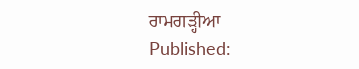ਰਾਮਗੜ੍ਹੀਆ
Published: